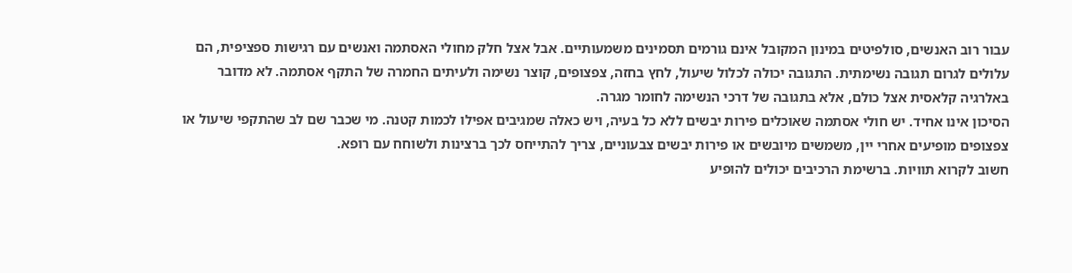עבור רוב האנשים, סולפיטים במינון המקובל אינם גורמים תסמינים משמעותיים. אבל אצל חלק מחולי האסתמה ואנשים עם רגישות ספציפית, הם עלולים לגרום תגובה נשימתית. התגובה יכולה לכלול שיעול, לחץ בחזה, צפצופים, קוצר נשימה ולעיתים החמרה של התקף אסתמה. לא מדובר באלרגיה קלאסית אצל כולם, אלא בתגובה של דרכי הנשימה לחומר מגרה.
הסיכון אינו אחיד. יש חולי אסתמה שאוכלים פירות יבשים ללא כל בעיה, ויש כאלה שמגיבים אפילו לכמות קטנה. מי שכבר שם לב שהתקפי שיעול או צפצופים מופיעים אחרי יין, משמשים מיובשים או פירות יבשים צבעוניים, צריך להתייחס לכך ברצינות ולשוחח עם רופא.
חשוב לקרוא תוויות. ברשימת הרכיבים יכולים להופיע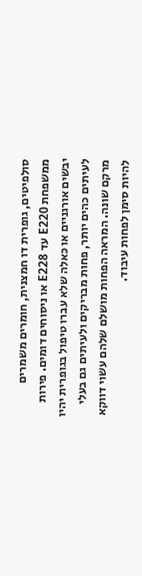סולפיטים, גופרית דו חמצנית, חומרים משמרים ממשפחת E220 עד E228 או ניסוחים דומים. פירות יבשים אורגניים או כאלה שלא עברו טיפול בגופרית יהיו לעיתים כהים יותר, פחות מבריקים ולעיתים גם בעלי מרקם שונה. המראה הפחות מושלם שלהם עשוי דווקא להיות סימן לפחות עיבוד.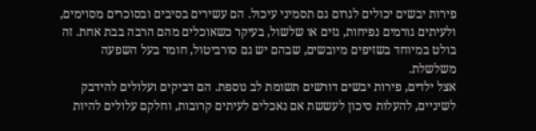פירות יבשים יכולים לגרום גם תסמיני עיכול. הם עשירים בסיבים ובסוכרים מסוימים, ולעיתים גורמים נפיחות, גזים או שלשול, בעיקר כשאוכלים מהם הרבה בבת אחת. זה בולט במיוחד בשזיפים מיובשים, שבהם יש גם סורביטול, חומר בעל השפעה משלשלת.
אצל ילדים, פירות יבשים דורשים תשומת לב נוספת. הם דביקים ועלולים להידבק לשיניים, להעלות סיכון לעששת אם נאכלים לעיתים קרובות, וחלקם עלולים להיות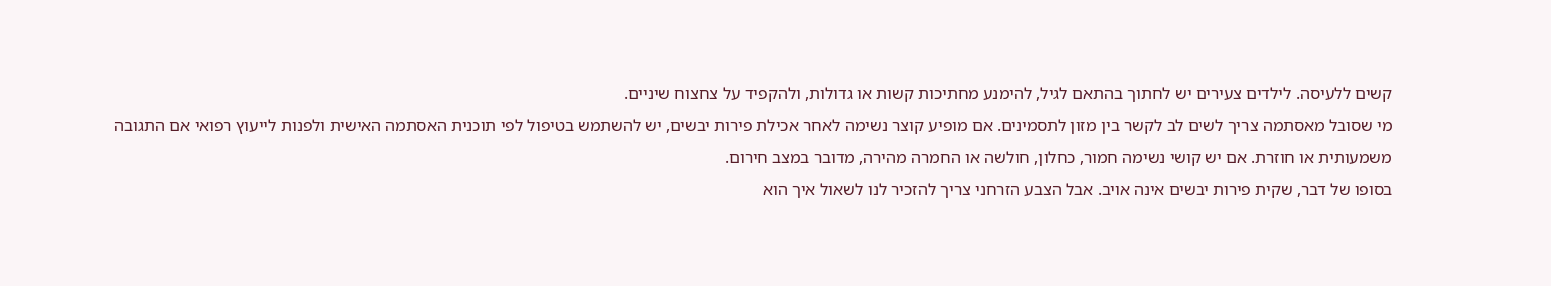קשים ללעיסה. לילדים צעירים יש לחתוך בהתאם לגיל, להימנע מחתיכות קשות או גדולות, ולהקפיד על צחצוח שיניים.
מי שסובל מאסתמה צריך לשים לב לקשר בין מזון לתסמינים. אם מופיע קוצר נשימה לאחר אכילת פירות יבשים, יש להשתמש בטיפול לפי תוכנית האסתמה האישית ולפנות לייעוץ רפואי אם התגובה משמעותית או חוזרת. אם יש קושי נשימה חמור, כחלון, חולשה או החמרה מהירה, מדובר במצב חירום.
בסופו של דבר, שקית פירות יבשים אינה אויב. אבל הצבע הזרחני צריך להזכיר לנו לשאול איך הוא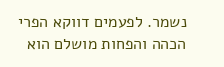נשמר. לפעמים דווקא הפרי הכהה והפחות מושלם הוא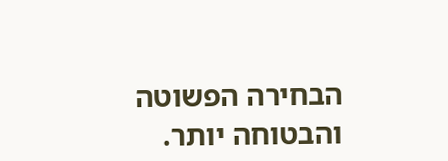הבחירה הפשוטה והבטוחה יותר.